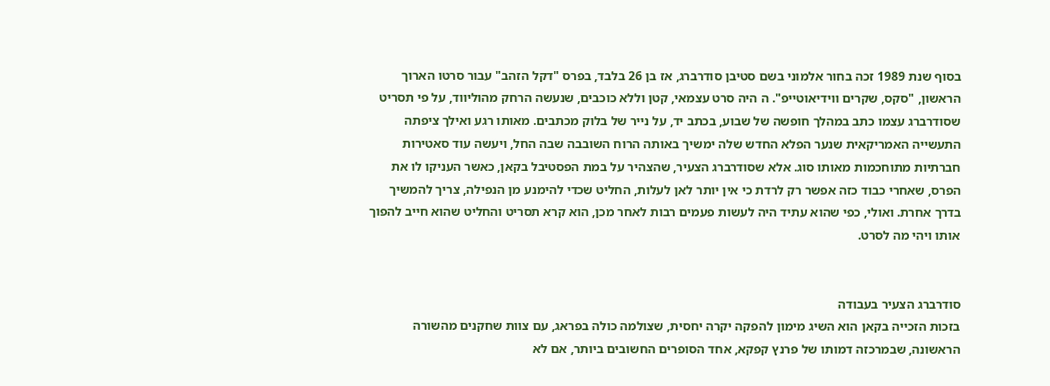בסוף שנת 1989 זכה בחור אלמוני בשם סטיבן סודרברג, אז בן 26 בלבד, בפרס "דקל הזהב" עבור סרטו הארוך הראשון, "סקס, שקרים ווידיאוטייפ". ה היה סרט עצמאי, קטן וללא כוכבים, שנעשה הרחק מהוליווד, על פי תסריט שסודרברג עצמו כתב במהלך חופשה של שבוע, בכתב יד, על נייר של בלוק מכתבים. מאותו רגע ואילך ציפתה התעשייה האמריקאית שנער הפלא החדש שלה ימשיך באותה הרוח השובבה שבה החל, ויעשה עוד סאטירות חברתיות מתוחכמות מאותו סוג. אלא שסודרברג הצעיר, שהצהיר על במת הפסטיבל בקאן, כאשר העניקו לו את הפרס, שאחרי כבוד כזה אפשר רק לרדת כי אין יותר לאן לעלות, החליט שכדי להימנע מן הנפילה, צריך להמשיך בדרך אחרת. ואולי, כפי שהוא עתיד היה לעשות פעמים רבות לאחר מכן, הוא קרא תסריט והחליט שהוא חייב להפוך אותו ויהי מה לסרט.


סודרברג הצעיר בעבודה
בזכות הזכייה בקאן הוא השיג מימון להפקה יקרה יחסית, שצולמה כולה בפראג, עם צוות שחקנים מהשורה הראשונה, שבמרכזה דמותו של פרנץ קפקא, אחד הסופרים החשובים ביותר, אם לא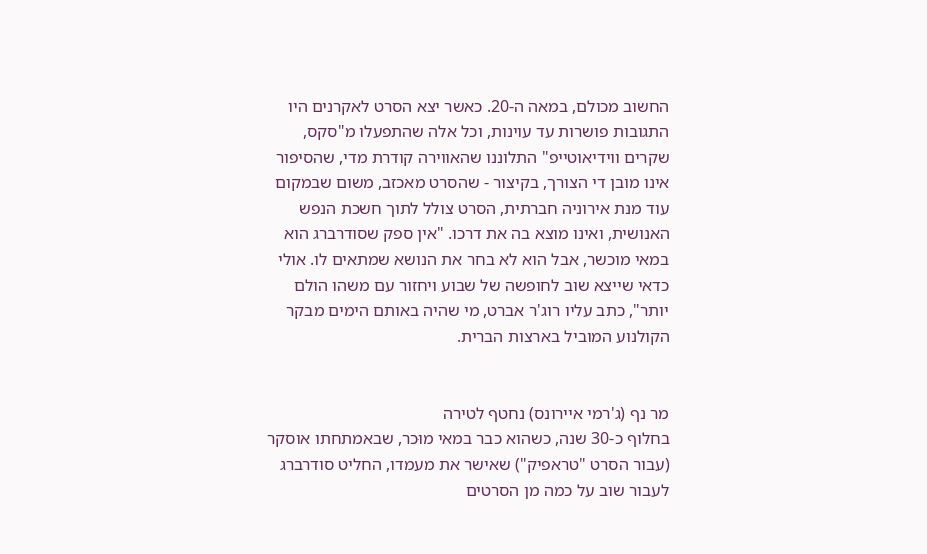החשוב מכולם, במאה ה-20. כאשר יצא הסרט לאקרנים היו התגובות פושרות עד עוינות, וכל אלה שהתפעלו מ"סקס, שקרים ווידיאוטייפ" התלוננו שהאווירה קודרת מדי, שהסיפור אינו מובן די הצורך, בקיצור - שהסרט מאכזב, משום שבמקום עוד מנת אירוניה חברתית, הסרט צולל לתוך חשכת הנפש האנושית, ואינו מוצא בה את דרכו. "אין ספק שסודרברג הוא במאי מוכשר, אבל הוא לא בחר את הנושא שמתאים לו. אולי כדאי שייצא שוב לחופשה של שבוע ויחזור עם משהו הולם יותר", כתב עליו רוג'ר אברט, מי שהיה באותם הימים מבקר הקולנוע המוביל בארצות הברית.


מר נף (ג'רמי איירונס) נחטף לטירה
בחלוף כ-30 שנה, כשהוא כבר במאי מוּכר, שבאמתחתו אוסקר (עבור הסרט "טראפיק") שאישר את מעמדו, החליט סודרברג לעבור שוב על כמה מן הסרטים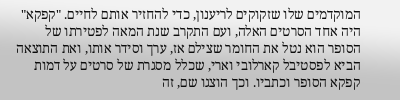המוקדמים שלו שזקוקים לריענון, כדי להחזיר אותם לחיים. "קפקא" היה אחד הסרטים האלה, ועם התקרב שנת המאה לפטירתו של הסופר הוא נטל את החומר שצילם אז, ערך וסידר אותו, ואת התוצאה הביא לפסטיבל קארלובי וארי, שכלל מסגרת של סרטים על דמות קפקא הסופר וכתביו. וכך הוצגו שם, זה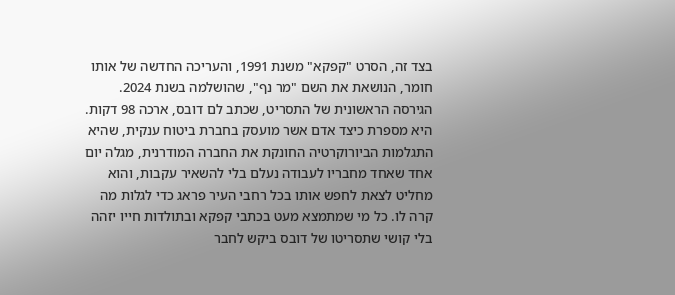בצד זה, הסרט "קפקא" משנת 1991, והעריכה החדשה של אותו חומר, הנושאת את השם "מר נף", שהושלמה בשנת 2024.
הגירסה הראשונית של התסריט, שכתב לם דובס, ארכה 98 דקות. היא מספרת כיצד אדם אשר מועסק בחברת ביטוח ענקית, שהיא התגלמות הביורוקרטיה החונקת את החברה המודרנית, מגלה יום אחד שאחד מחבריו לעבודה נעלם בלי להשאיר עקבות, והוא מחליט לצאת לחפש אותו בכל רחבי העיר פראג כדי לגלות מה קרה לו. כל מי שמתמצא מעט בכתבי קפקא ובתולדות חייו יזהה בלי קושי שתסריטו של דובס ביקש לחבר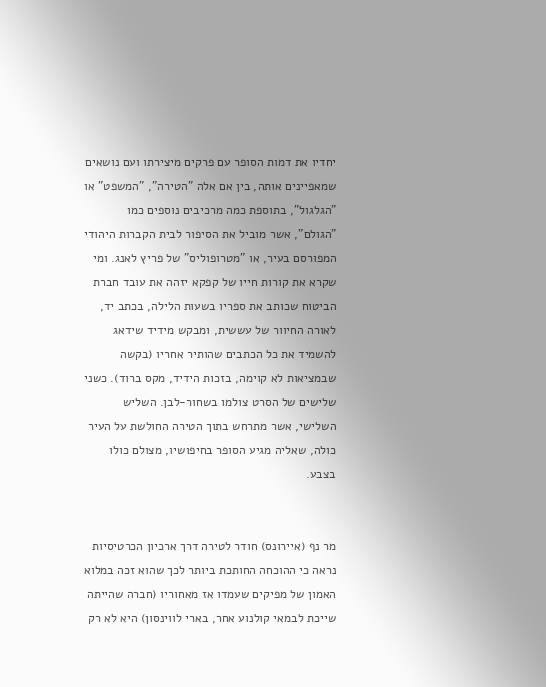יחדיו את דמות הסופר עם פרקים מיצירתו ועם נושאים שמאפיינים אותה, בין אם אלה "הטירה", "המשפט" או "הגלגול", בתוספת כמה מרכיבים נוספים כמו "הגולם", אשר מוביל את הסיפור לבית הקברות היהודי המפורסם בעיר, או "מטרופוליס" של פריץ לאנג. ומי שקרא את קורות חייו של קפקא יזהה את עובד חברת הביטוח שכותב את ספריו בשעות הלילה, בכתב יד, לאורה החיוור של עששית, ומבקש מידיד שידאג להשמיד את כל הכתבים שהותיר אחריו (בקשה שבמציאות לא קוימה, בזכות הידיד, מקס ברוד). כשני שלישים של הסרט צולמו בשחור-לבן. השליש השלישי, אשר מתרחש בתוך הטירה החולשת על העיר כולה, שאליה מגיע הסופר בחיפושיו, מצולם כולו בצבע.


מר נף (איירונס) חודר לטירה דרך ארכיון הכרטיסיות
נראה כי ההוכחה החותכת ביותר לכך שהוא זכה במלוא האמון של מפיקים שעמדו אז מאחוריו (חברה שהייתה שייכת לבמאי קולנוע אחר, בארי לווינסון) היא לא רק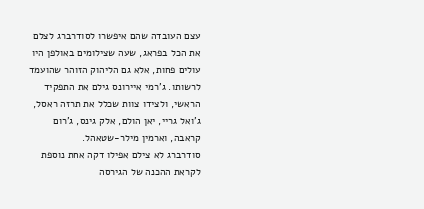עצם העובדה שהם איפשרו לסודרברג לצלם את הכל בפראג, שעה שצילומים באולפן היו עולים פחות, אלא גם הליהוק הזוהר שהועמד לרשותו. ג'רמי איירונס גילם את התפקיד הראשי, ולצידו צוות שכלל את תרזה ראסל, ג'ואל גריי, יאן הולם, אלק גינס, ג'רום קראבה, וארמין מילר-שטאהל.
סודרברג לא צילם אפילו דקה אחת נוספת לקראת ההכנה של הגירסה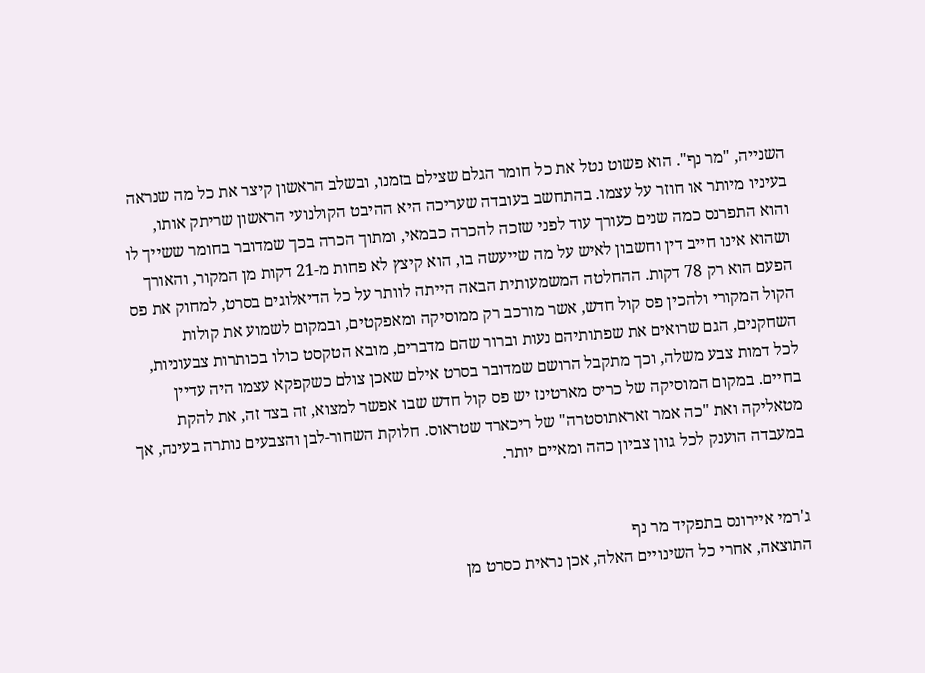השנייה, "מר נף". הוא פשוט נטל את כל חומר הגלם שצילם בזמנו, ובשלב הראשון קיצר את כל מה שנראה בעיניו מיותר או חוזר על עצמו. בהתחשב בעובדה שעריכה היא ההיבט הקולנועי הראשון שריתק אותו, והוא התפרנס כמה שנים כעורך עוד לפני שזכה להכרה כבמאי, ומתוך הכרה בכך שמדובר בחומר ששייך לו ושהוא אינו חייב דין וחשבון לאיש על מה שייעשה בו, הוא קיצץ לא פחות מ-21 דקות מן המקור, והאורך הפעם הוא רק 78 דקות. ההחלטה המשמעותית הבאה הייתה לוותר על כל הדיאלוגים בסרט, למחוק את פס הקול המקורי ולהכין פס קול חדש, אשר מורכב רק ממוסיקה ומאפקטים, ובמקום לשמוע את קולות השחקנים, הגם שרואים את שפתותיהם נעות וברור שהם מדברים, מובא הטקסט כולו בכותרות צבעוניות, לכל דמות צבע משלה, וכך מתקבל הרושם שמדובר בסרט אילם שאכן צולם כשקפקא עצמו היה עדיין בחיים. במקום המוסיקה של כריס מארטינז יש פס קול חדש שבו אפשר למצוא, זה בצד זה, את להקת מטאליקה ואת "כה אמר זאראתוסטרה" של ריכארד שטראוס. חלוקת השחור-לבן והצבעים נותרה בעינה, אך במעבדה הוענק לכל גוון צביון כהה ומאיים יותר.


ג'רמי איירונס בתפקיד מר נף
התוצאה, אחרי כל השינויים האלה, אכן נראית כסרט מן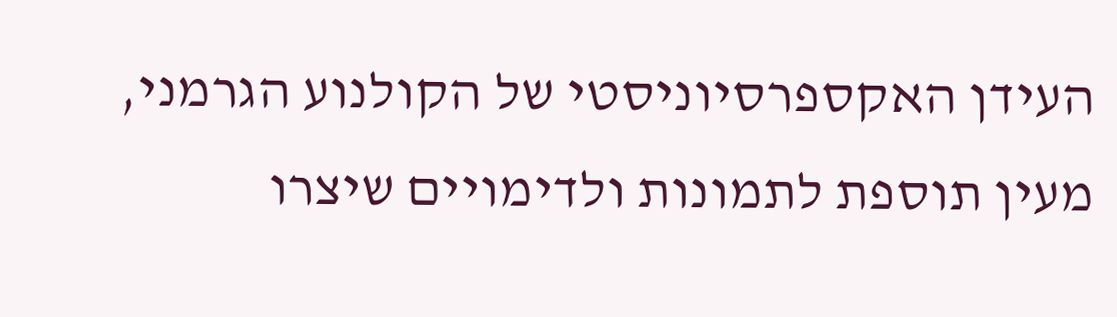העידן האקספרסיוניסטי של הקולנוע הגרמני, מעין תוספת לתמונות ולדימויים שיצרו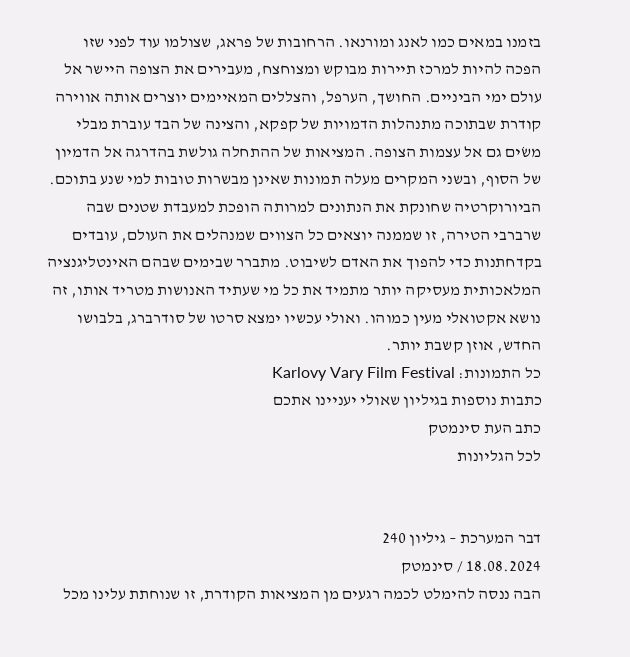בזמנו במאים כמו לאנג ומורנאו. הרחובות של פראג, שצולמו עוד לפני שזו הפכה להיות למרכז תיירות מבוקש ומצוחצח, מעבירים את הצופה היישר אל עולם ימי הביניים. החושך, הערפל, והצללים המאיימים יוצרים אותה אווירה קודרת שבתוכה מתנהלות הדמויות של קפקא, והצינה של הבד עוברת מבלי משׂים גם אל עצמות הצופה. המציאות של ההתחלה גולשת בהדרגה אל הדמיון של הסוף, ובשני המקרים מעלה תמונות שאינן מבשרות טובות למי שנע בתוכם. הביורוקרטיה שחונקת את הנתונים למרותה הופכת למעבדת שטנים שבה שרברבי הטירה, זו שממנה יוצאים כל הצווים שמנהלים את העולם, עובדים בקדחתנות כדי להפוך את האדם לשיבוט. מתברר שבימים שבהם האינטליגנציה המלאכותית מעסיקה יותר מתמיד את כל מי שעתיד האנושות מטריד אותו, זה נושא אקטואלי מעין כמוהו. ואולי עכשיו ימצא סרטו של סודרברג, בלבושו החדש, אוזן קשבת יותר.
כל התמונות: Karlovy Vary Film Festival
כתבות נוספות בגיליון שאולי יעניינו אתכם
כתב העת סינמטק
לכל הגליונות


דבר המערכת – גיליון 240
18.08.2024 / סינמטק
הבה ננסה להימלט לכמה רגעים מן המציאות הקודרת, זו שנוחתת עלינו מכל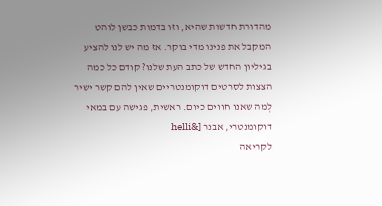מהדורת חדשות שהיא, וזו בדמות כבשן לוהט המקבל את פנינו מדי בוקר. אז מה יש לנו להציע בגיליון החדש של כתב העת שלנו? קודם כל כמה הצצות לסרטים דוקומנטריים שאין להם קשר ישיר לְמה שאנו חווים כיום. ראשית, פגישה עם במאי דוקומנטרי, אבנר [&helli
לקריאה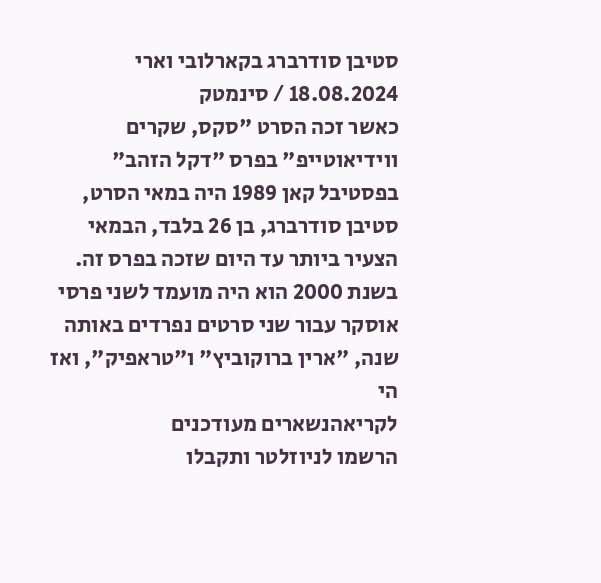סטיבן סודרברג בקארלובי וארי
18.08.2024 / סינמטק
כאשר זכה הסרט "סקס, שקרים ווידיאוטייפ" בפרס "דקל הזהב" בפסטיבל קאן 1989 היה במאי הסרט, סטיבן סודרברג, בן 26 בלבד, הבמאי הצעיר ביותר עד היום שזכה בפרס זה. בשנת 2000 הוא היה מועמד לשני פרסי אוסקר עבור שני סרטים נפרדים באותה שנה, "ארין ברוקוביץ" ו"טראפיק", ואז הי
לקריאהנשארים מעודכנים
הרשמו לניוזלטר ותקבלו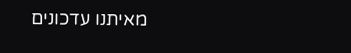מאיתנו עדכונים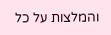והמלצות על כל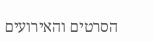הסרטים והאירועים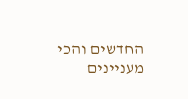החדשים והכי מעניינים